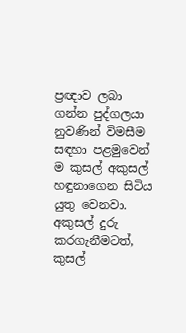ප්‍රඥාව ලබා ගන්න පුද්ගලයා නුවණින් විමසීම සඳහා පළමුවෙන් ම කුසල් අකුසල් හඳුනාගෙන සිටිය යුතු වෙනවා. අකුසල් දුරු කරගැනීමටත්, කුසල්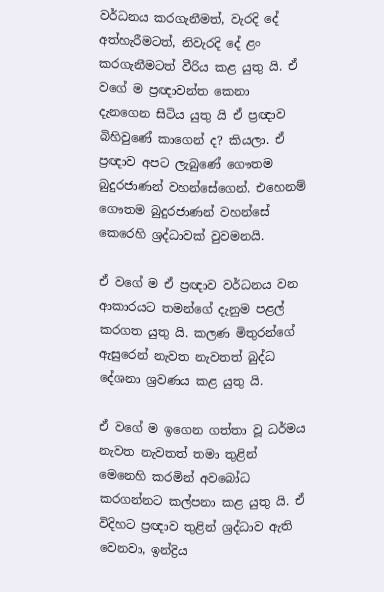වර්ධනය කරගැනීමත්, වැරදි දේ අත්හැරීමටත්, නිවැරදි දේ ළං කරගැනීමටත් වීරිය කළ යුතු යි. ඒ වගේ ම ප්‍රඥාවන්ත කෙනා දැනගෙන සිටිය යුතු යි ඒ ප්‍රඥාව බිහිවුණේ කාගෙන් ද? කියලා. ඒ ප්‍රඥාව අපට ලැබුණේ ගෞතම බුදුරජාණන් වහන්සේගෙන්. එහෙනම් ගෞතම බුදුරජාණන් වහන්සේ කෙරෙහි ශ්‍රද්ධාවක් වුවමනයි.

ඒ වගේ ම ඒ ප්‍රඥාව වර්ධනය වන ආකාරයට තමන්ගේ දැනුම පළල් කරගත යුතු යි. කලණ මිතුරන්ගේ ඇසුරෙන් නැවත නැවතත් බුද්ධ දේශනා ශ්‍රවණය කළ යුතු යි.

ඒ වගේ ම ඉගෙන ගත්තා වූ ධර්මය නැවත නැවතත් තමා තුළින් මෙනෙහි කරමින් අවබෝධ කරගන්නට කල්පනා කළ යුතු යි. ඒ විදිහට ප්‍රඥාව තුළින් ශ්‍රද්ධාව ඇති වෙනවා, ඉන්ද්‍රිය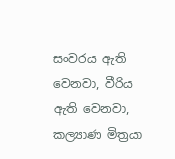සංවරය ඇති වෙනවා, වීරිය ඇති වෙනවා, කල්‍යාණ මිත්‍රයා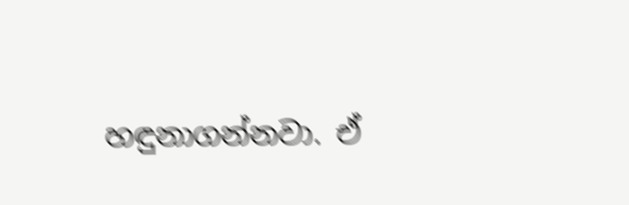හඳුනාගන්නවා. ඒ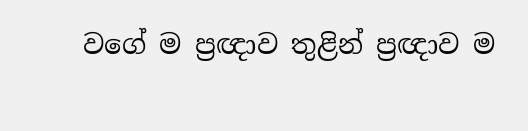වගේ ම ප්‍රඥාව තුළින් ප්‍රඥාව ම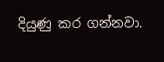දියුණු කර ගන්නවා.